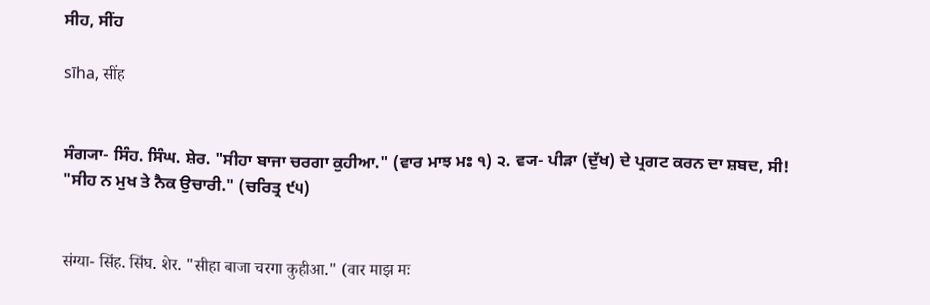ਸੀਹ, ਸੀਂਹ

sīha, सींह


ਸੰਗ੍ਯਾ- ਸਿੰਹ. ਸਿੰਘ. ਸ਼ੇਰ. "ਸੀਹਾ ਬਾਜਾ ਚਰਗਾ ਕੁਹੀਆ." (ਵਾਰ ਮਾਝ ਮਃ ੧) ੨. ਵ੍ਯ- ਪੀੜਾ (ਦੁੱਖ) ਦੇ ਪ੍ਰਗਟ ਕਰਨ ਦਾ ਸ਼ਬਦ, ਸੀ! "ਸੀਹ ਨ ਮੁਖ ਤੇ ਨੈਕ ਉਚਾਰੀ." (ਚਰਿਤ੍ਰ ੯੫)


संग्या- सिंह. सिंघ. शेर. "सीहा बाजा चरगा कुहीआ." (वार माझ मः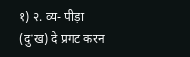१) २. व्य- पीड़ा (दुॱख) दे प्रगट करन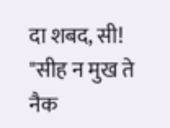दा शबद, सी! "सीह न मुख ते नैक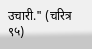उचारी." (चरित्र ९५)